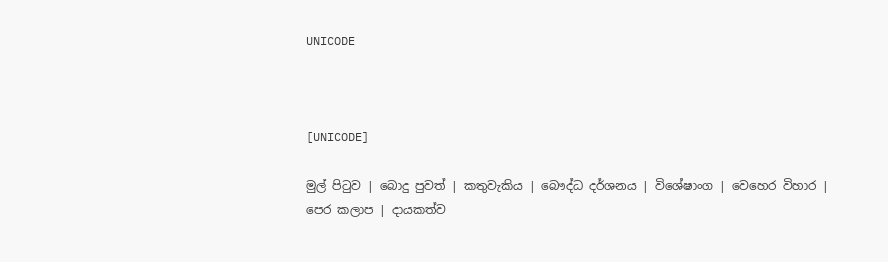UNICODE



[UNICODE]

මුල් පිටුව | බොදු පුවත් | කතුවැකිය | බෞද්ධ දර්ශනය | විශේෂාංග | වෙහෙර විහාර | පෙර කලාප | දායකත්ව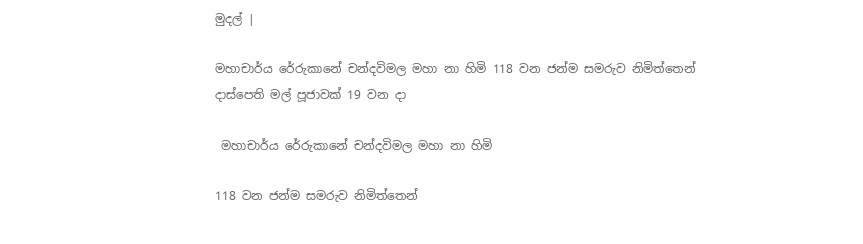මුදල් |

මහාචාර්ය රේරුකානේ චන්දවිමල මහා නා හිමි 118 වන ජන්ම සමරුව නිමිත්තෙන් දාස්පෙති මල් පූජාවක් 19 වන දා

 මහාචාර්ය රේරුකානේ චන්දවිමල මහා නා හිමි

118 වන ජන්ම සමරුව නිමිත්තෙන්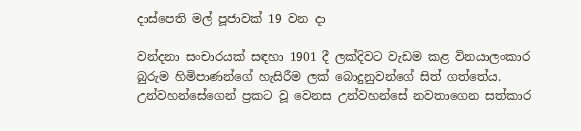දාස්පෙති මල් පූජාවක් 19 වන දා

වන්දනා සංචාරයක් සඳහා 1901 දී ලක්දිවට වැඩම කළ විනයාලංකාර බුරුම හිමිපාණන්ගේ හැසිරීම ලක් බොදුනුවන්ගේ සිත් ගත්තේය. උන්වහන්සේගෙන් ප්‍රකට වූ වෙනස උන්වහන්සේ නවතාගෙන සත්කාර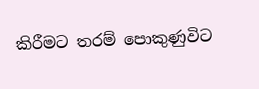කිරීමට තරම් පොකුණුවිට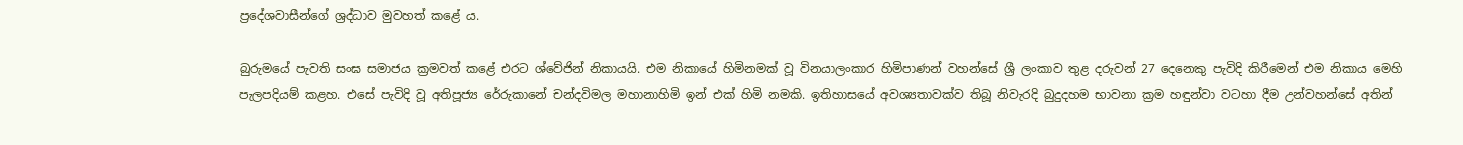ප්‍රදේශවාසීන්ගේ ශ්‍රද්ධාව මුවහත් කළේ ය.

බුරුමයේ පැවති සංඝ සමාජය ක්‍රමවත් කළේ එරට ශ්වේජින් නිකායයි. එම නිකායේ හිමිනමක් වූ විනයාලංකාර හිමිපාණන් වහන්සේ ශ්‍රී ලංකාව තුළ දරුවන් 27 දෙනෙකු පැවිදි කිරීමෙන් එම නිකාය මෙහි පැලපදියම් කළහ. එසේ පැවිදි වූ අතිපූජ්‍ය රේරුකානේ චන්දවිමල මහානාහිමි ඉන් එක් හිමි නමකි. ඉතිහාසයේ අවශ්‍යතාවක්ව තිබූ නිවැරදි බුදුදහම භාවනා ක්‍රම හඳුන්වා වටහා දීම උන්වහන්සේ අතින්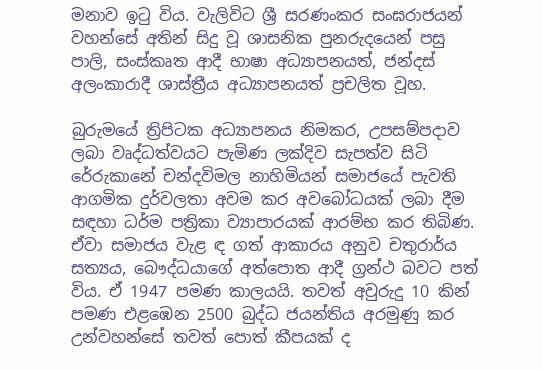මනාව ඉටු විය. වැලිවිට ශ්‍රී සරණංකර සංඝරාජයන් වහන්සේ අතින් සිදු වූ ශාසනික පුනරුදයෙන් පසු පාලි, සංස්කෘත ආදී භාෂා අධ්‍යාපනයත්, ජන්දස් අලංකාරාදී ශාස්ත්‍රීය අධ්‍යාපනයත් ප්‍රචලිත වූහ.

බුරුමයේ ත්‍රිපිටක අධ්‍යාපනය නිමකර, උපසම්පදාව ලබා වෘද්ධත්වයට පැමිණ ලක්දිව සැපත්ව සිටි රේරුකානේ චන්දවිමල නාහිමියන් සමාජයේ පැවති ආගමික දුර්වලතා අවම කර අවබෝධයක් ලබා දීම සඳහා ධර්ම පත්‍රිකා ව්‍යාපාරයක් ආරම්භ කර තිබිණ. ඒවා සමාජය වැළ ඳ ගත් ආකාරය අනුව චතුරාර්ය සත්‍යය, බෞද්ධයාගේ අත්පොත ආදී ග්‍රන්ථ බවට පත් විය. ඒ 1947 පමණ කාලයයි. තවත් අවුරුදු 10 කින් පමණ එළඹෙන 2500 බුද්ධ ජයන්තිය අරමුණු කර උන්වහන්සේ තවත් පොත් කීපයක් ද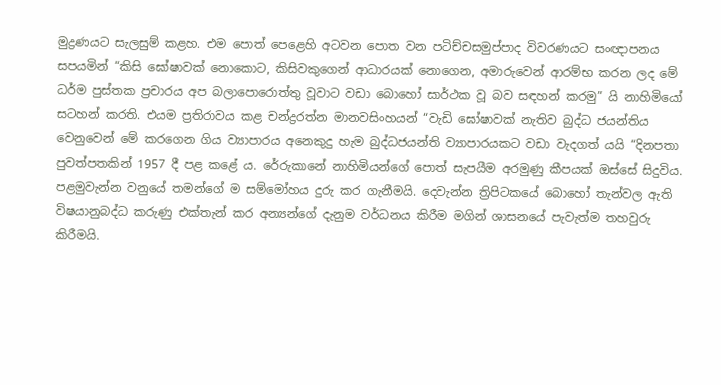මුද්‍රණයට සැලසුම් කළහ. එම පොත් පෙළෙහි අටවන පොත වන පටිච්චසමුප්පාද විවරණයට සංඥාපනය සපයමින් “කිසි ඝෝෂාවක් නොකොට, කිසිවකුගෙන් ආධාරයක් නොගෙන, අමාරුවෙන් ආරම්භ කරන ලද මේ ධර්ම පුස්තක ප්‍රචාරය අප බලාපොරොත්තු වූවාට වඩා බොහෝ සාර්ථක වූ බව සඳහන් කරමු” යි නාහිමියෝ සටහන් කරති. එයම ප්‍රතිරාවය කළ චන්ද්‍රරත්න මානවසිංහයන් “වැඩි ඝෝෂාවක් නැතිව බුද්ධ ජයන්තිය වෙනුවෙන් මේ කරගෙන ගිය ව්‍යාපාරය අනෙකුදු හැම බුද්ධජයන්ති ව්‍යාපාරයකට වඩා වැදගත් යයි “දිනපතා පුවත්පතකින් 1957 දී පළ කළේ ය. රේරුකානේ නාහිමියන්ගේ පොත් සැපයීම අරමුණු කීපයක් ඔස්සේ සිදුවිය. පළමුවැන්න වනුයේ තමන්ගේ ම සම්මෝහය දුරු කර ගැනීමයි. දෙවැන්න ත්‍රිපිටකයේ බොහෝ තැන්වල ඇති විෂයානුබද්ධ කරුණු එක්තැන් කර අන්‍යන්ගේ දැනුම වර්ධනය කිරීම මගින් ශාසනයේ පැවැත්ම තහවුරු කිරීමයි.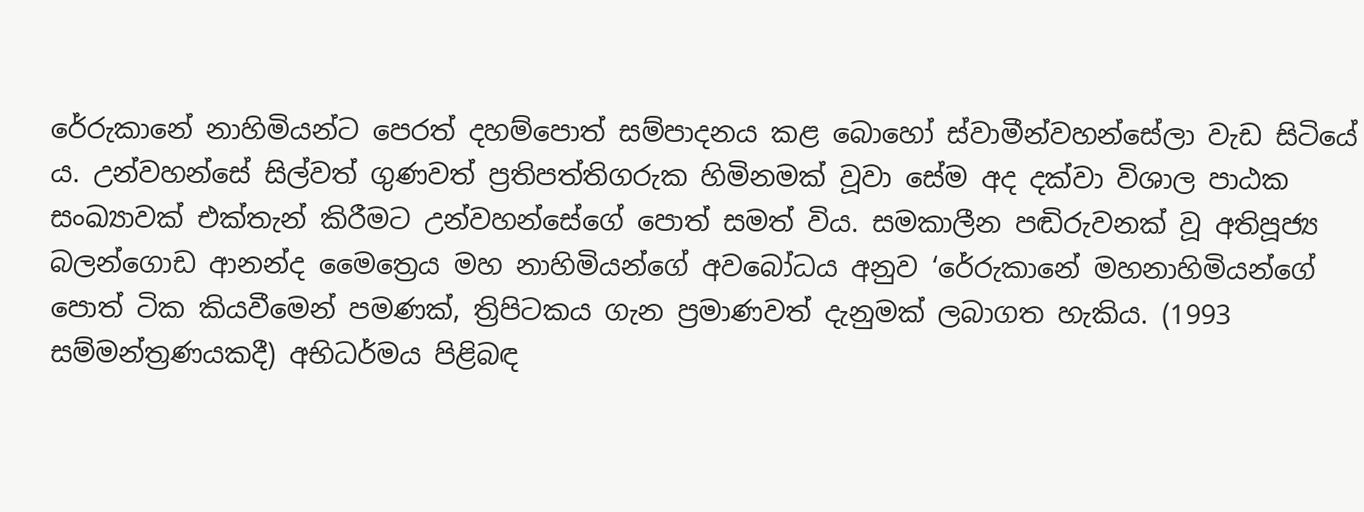රේරුකානේ නාහිමියන්ට පෙරත් දහම්පොත් සම්පාදනය කළ බොහෝ ස්වාමීන්වහන්සේලා වැඩ සිටියේ ය. උන්වහන්සේ සිල්වත් ගුණවත් ප්‍රතිපත්තිගරුක හිමිනමක් වූවා සේම අද දක්වා විශාල පාඨක සංඛ්‍යාවක් එක්තැන් කිරීමට උන්වහන්සේගේ පොත් සමත් විය. සමකාලීන පඬිරුවනක් වූ අතිපූජ්‍ය බලන්ගොඩ ආනන්ද මෛත්‍රෙය මහ නාහිමියන්ගේ අවබෝධය අනුව ‘රේරුකානේ මහනාහිමියන්ගේ පොත් ටික කියවීමෙන් පමණක්, ත්‍රිපිටකය ගැන ප්‍රමාණවත් දැනුමක් ලබාගත හැකිය. (1993 සම්මන්ත්‍රණයකදී) අභිධර්මය පිළිබඳ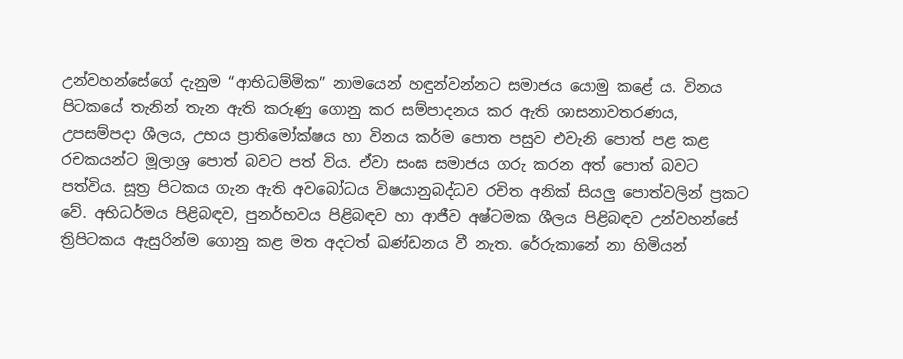උන්වහන්සේගේ දැනුම “ආභිධම්මික” නාමයෙන් හඳුන්වන්නට සමාජය යොමු කළේ ය. විනය පිටකයේ තැනින් තැන ඇති කරුණු ගොනු කර සම්පාදනය කර ඇති ශාසනාවතරණය, උපසම්පදා ශීලය, උභය ප්‍රාතිමෝක්ෂය හා විනය කර්ම පොත පසුව එවැනි පොත් පළ කළ රචකයන්ට මූලාශ්‍ර පොත් බවට පත් විය. ඒවා සංඝ සමාජය ගරු කරන අත් පොත් බවට පත්විය. සූත්‍ර පිටකය ගැන ඇති අවබෝධය විෂයානුබද්ධව රචිත අනික් සියලු පොත්වලින් ප්‍රකට වේ. අභිධර්මය පිළිබඳව, පුනර්භවය පිළිබඳව හා ආජීව අෂ්ටමක ශීලය පිළිබඳව උන්වහන්සේ ත්‍රිපිටකය ඇසුරින්ම ගොනු කළ මත අදටත් ඛණ්ඩනය වී නැත. රේරුකානේ නා හිමියන්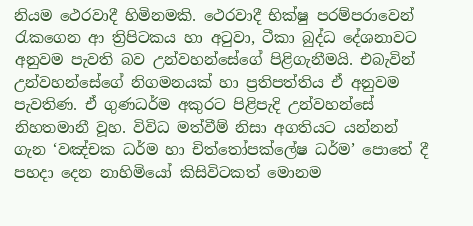නියම ථෙරවාදී හිමිනමකි. ථෙරවාදී භික්ෂු පරම්පරාවෙන් රැකගෙන ආ ත්‍රිපිටකය හා අටුවා, ටීකා බුද්ධ දේශනාවට අනුවම පැවති බව උන්වහන්සේගේ පිළිගැනීමයි. එබැවින් උන්වහන්සේගේ නිගමනයක් හා ප්‍රතිපත්තිය ඒ අනුවම පැවතිණ. ඒ ගුණධර්ම අකුරට පිළිපැදි උන්වහන්සේ නිහතමානී වූහ. විවිධ මත්වීම් නිසා අගතියට යන්නන් ගැන ‘වඤ්චක ධර්ම හා චිත්තෝපක්ලේෂ ධර්ම’ පොතේ දී පහදා දෙන නාහිමියෝ කිසිවිටකත් මොනම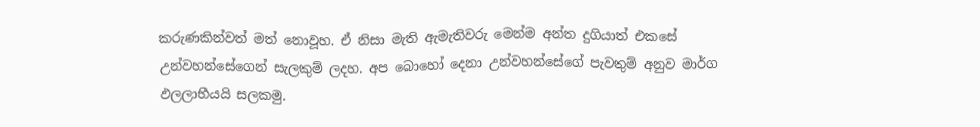කරුණකින්වත් මත් නොවූහ. ඒ නිසා මැති ඇමැතිවරු මෙන්ම අන්ත දුගියාත් එකසේ උන්වහන්සේගෙන් සැලකුම් ලදහ. අප බොහෝ දෙනා උන්වහන්සේගේ පැවතුම් අනුව මාර්ග ඵලලාභීයයි සලකමු.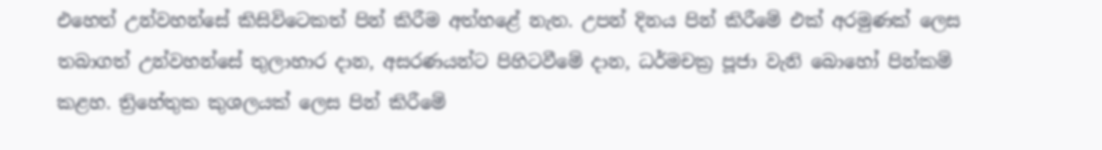එහෙත් උන්වහන්සේ කිසිවිටෙකත් පින් කිරීම අත්හළේ නැත. උපන් දිනය පින් කිරීමේ එක් අරමුණක් ලෙස තබාගත් උන්වහන්සේ තුලාහාර දාන, අසරණයන්ට පිහිටවීමේ දාන, ධර්මචක්‍ර පූජා වැනි බොහෝ පින්කම් කළහ. ත්‍රිහේතුක කුශලයක් ලෙස පින් කිරීමේ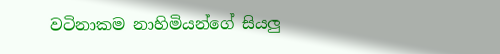වටිනාකම නාහිමියන්ගේ සියලු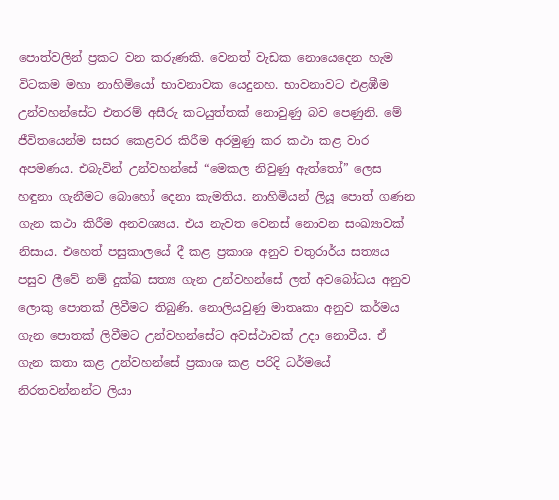පොත්වලින් ප්‍රකට වන කරුණකි. වෙනත් වැඩක නොයෙදෙන හැම විටකම මහා නාහිමියෝ භාවනාවක යෙදුනහ. භාවනාවට එළඹීම උන්වහන්සේට එතරම් අසීරු කටයුත්තක් නොවුණු බව පෙණුනි. මේ ජීවිතයෙන්ම සසර කෙළවර කිරීම අරමුණු කර කථා කළ වාර අපමණය. එබැවින් උන්වහන්සේ “මෙකල නිවුණු ඇත්තෝ” ලෙස හඳුනා ගැනීමට බොහෝ දෙනා කැමතිය. නාහිමියන් ලියූ පොත් ගණන ගැන කථා කිරීම අනවශ්‍යය. එය නැවත වෙනස් නොවන සංඛ්‍යාවක් නිසාය. එහෙත් පසුකාලයේ දී කළ ප්‍රකාශ අනුව චතුරාර්ය සත්‍යය පසුව ලීවේ නම් දුක්ඛ සත්‍ය ගැන උන්වහන්සේ ලත් අවබෝධය අනුව ලොකු පොතක් ලිවීමට තිබුණි. නොලියවුණු මාතෘකා අනුව කර්මය ගැන පොතක් ලිවීමට උන්වහන්සේට අවස්ථාවක් උදා නොවීය. ඒ ගැන කතා කළ උන්වහන්සේ ප්‍රකාශ කළ පරිදි ධර්මයේ නිරතවන්නන්ට ලියා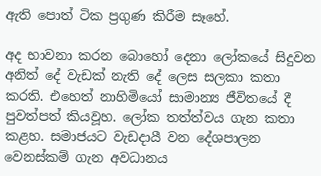ඇති පොත් ටික ප්‍රගුණ කිරීම සෑහේ.

අද භාවනා කරන බොහෝ දෙනා ලෝකයේ සිදුවන අනිත් දේ වැඩක් නැති දේ ලෙස සලකා කතා කරති. එහෙත් නාහිමියෝ සාමාන්‍ය ජීවිතයේ දී පුවත්පත් කියවූහ. ලෝක තත්ත්වය ගැන කතා කළහ. සමාජයට වැඩදායී වන දේශපාලන වෙනස්කම් ගැන අවධානය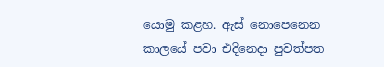යොමු කළහ. ඇස් නොපෙනෙන කාලයේ පවා එදිනෙදා පුවත්පත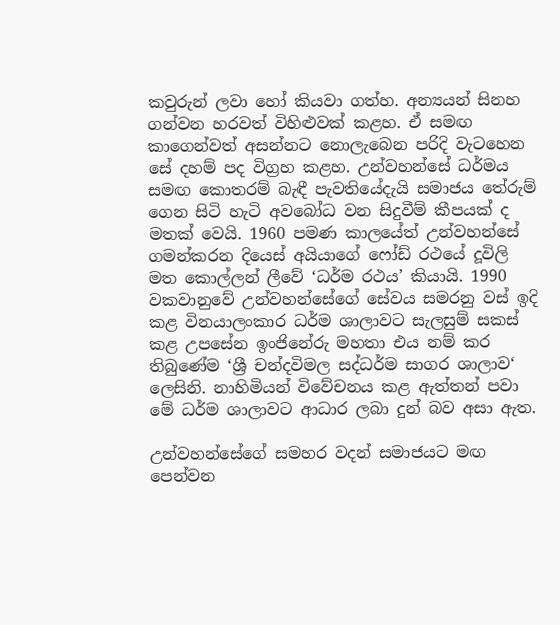කවුරුන් ලවා හෝ කියවා ගත්හ. අන්‍යයන් සිනහ ගන්වන හරවත් විහිළුවක් කළහ. ඒ සමඟ කාගෙන්වත් අසන්නට නොලැබෙන පරිදි වැටහෙන සේ දහම් පද විග්‍රහ කළහ. උන්වහන්සේ ධර්මය සමඟ කොතරම් බැඳී පැවතියේදැයි සමාජය තේරුම් ගෙන සිටි හැටි අවබෝධ වන සිදුවීම් කීපයක් ද මතක් වෙයි. 1960 පමණ කාලයේත් උන්වහන්සේ ගමන්කරන දියෙස් අයියාගේ ෆෝඩ් රථයේ දූවිලි මත කොල්ලන් ලීවේ ‘ධර්ම රථය’ කියායි. 1990 වකවානුවේ උන්වහන්සේගේ සේවය සමරනු වස් ඉදි කළ විනයාලංකාර ධර්ම ශාලාවට සැලසුම් සකස් කළ උපසේන ඉංජිනේරු මහතා එය නම් කර තිබුණේම ‘ශ්‍රී චන්දවිමල සද්ධර්ම සාගර ශාලාව‘ ලෙසිනි. නාහිමියන් විවේචනය කළ ඇත්තන් පවා මේ ධර්ම ශාලාවට ආධාර ලබා දුන් බව අසා ඇත.

උන්වහන්සේගේ සමහර වදන් සමාජයට මඟ පෙන්වන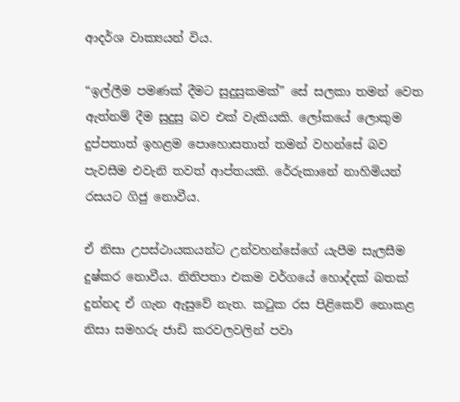ආදර්ශ වාක්‍යයන් විය.

“ඉල්ලීම පමණක් දීමට සුදුසුකමක්” සේ සලකා තමන් වෙත ඇත්නම් දීම සුදුසු බව එක් වැකියකි. ලෝකයේ ලොකුම දුප්පතාත් ඉහළම පොහොසතාත් තමන් වහන්සේ බව පැවසීම එවැනි තවත් ආප්තයකි. රේරුකානේ නාහිමියන් රසයට ගිජු නොවීය.

ඒ නිසා උපස්ථායකයන්ට උන්වහන්සේගේ යැපීම සැලසීම දුෂ්කර නොවීය. නිතිපතා එකම වර්ගයේ හොද්දක් බතක් දුන්නද ඒ ගැන ඇසුවේ නැත. කටුක රස පිළිකෙව් නොකළ නිසා සමහරු ජාඩි කරවලවලින් පවා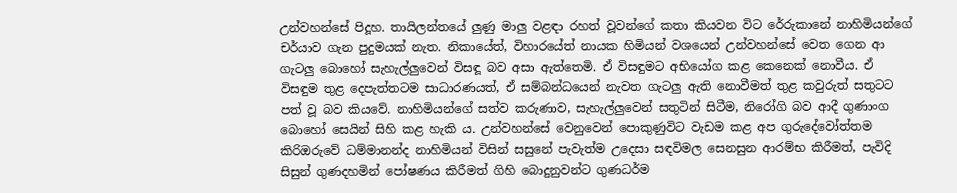උන්වහන්සේ පිදූහ. තායිලන්තයේ ලුණු මාලු වළඳා රහත් වූවන්ගේ කතා කියවන විට රේරුකානේ නාහිමියන්ගේ චර්යාව ගැන පුදුමයක් නැත. නිකායේත්, විහාරයේත් නායක හිමියන් වශයෙන් උන්වහන්සේ වෙත ගෙන ආ ගැටලු බොහෝ සැහැල්ලුවෙන් විසඳූ බව අසා ඇත්තෙමි. ඒ විසඳුමට අභියෝග කළ කෙනෙක් නොවීය. ඒ විසඳුම තුළ දෙපැත්තටම සාධාරණයත්, ඒ සම්බන්ධයෙන් නැවත ගැටලු ඇති නොවීමත් තුළ කවුරුත් සතුටට පත් වූ බව කියවේ. නාහිමියන්ගේ සත්ව කරුණාව, සැහැල්ලුවෙන් සතුටින් සිටීම, නිරෝගි බව ආදී ගුණාංග බොහෝ සෙයින් සිහි කළ හැකි ය. උන්වහන්සේ වෙනුවෙන් පොකුණුවිට වැඩම කළ අප ගුරුදේවෝත්තම කිරිඔරුවේ ධම්මානන්ද නාහිමියන් විසින් සසුනේ පැවැත්ම උදෙසා සඳවිමල සෙනසුන ආරම්භ කිරීමත්, පැවිදි සිසුන් ගුණදහමින් පෝෂණය කිරීමත් ගිහි බොදුනුවන්ට ගුණධර්ම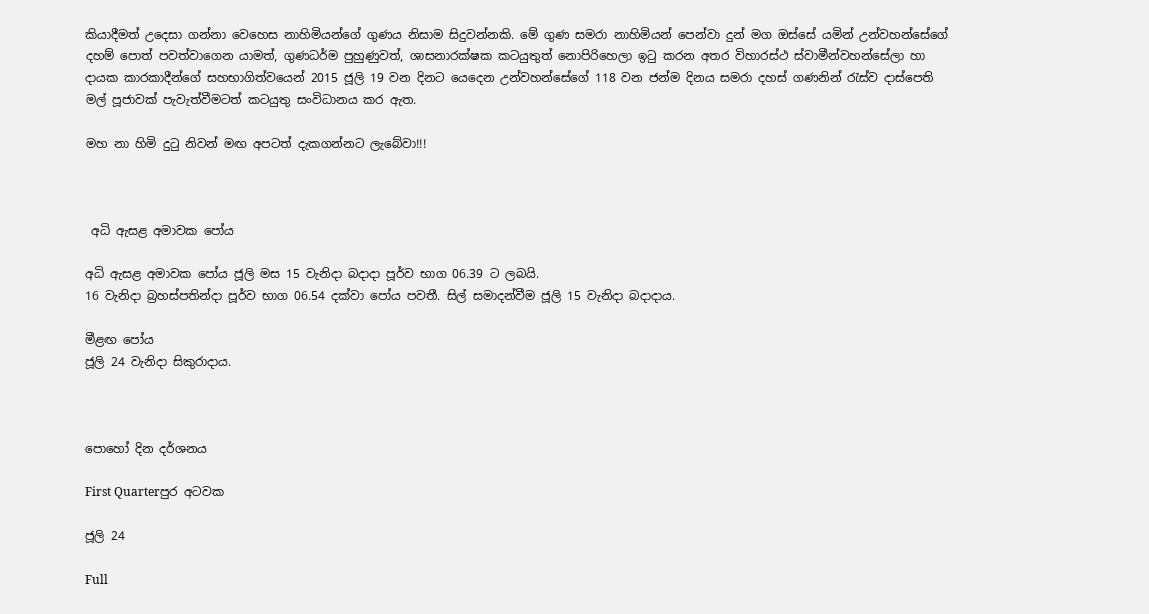කියාදීමත් උදෙසා ගන්නා වෙහෙස නාහිමියන්ගේ ගුණය නිසාම සිදුවන්නකි. මේ ගුණ සමරා නාහිමියන් පෙන්වා දුන් මග ඔස්සේ යමින් උන්වහන්සේගේ දහම් පොත් පවත්වාගෙන යාමත්, ගුණධර්ම පුහුණුවත්, ශාසනාරක්ෂක කටයුතුත් නොපිරිහෙලා ඉටු කරන අතර විහාරස්ථ ස්වාමීන්වහන්සේලා හා දායක කාරකාදීන්ගේ සහභාගිත්වයෙන් 2015 ජූලි 19 වන දිනට යෙදෙන උන්වහන්සේගේ 118 වන ජන්ම දිනය සමරා දහස් ගණනින් රැස්ව දාස්පෙති මල් පූජාවක් පැවැත්වීමටත් කටයුතු සංවිධානය කර ඇත.

මහ නා හිමි දුටු නිවන් මඟ අපටත් දැකගන්නට ලැබේවා!!!



 අධි ඇසළ අමාවක පෝය

අධි ඇසළ අමාවක පෝය ජූලි මස 15 වැනිදා බදාදා පූර්ව භාග 06.39 ට ලබයි.
16 වැනිදා බ්‍රහස්පතින්දා පූර්ව භාග 06.54 දක්වා පෝය පවතී. සිල් සමාදන්වීම ජූලි 15 වැනිදා බදාදාය.

මීළඟ පෝය
ජූලි 24 වැනිදා සිකුරාදාය.



පොහෝ දින දර්ශනය

First Quarterපුර අටවක

ජූලි 24

Full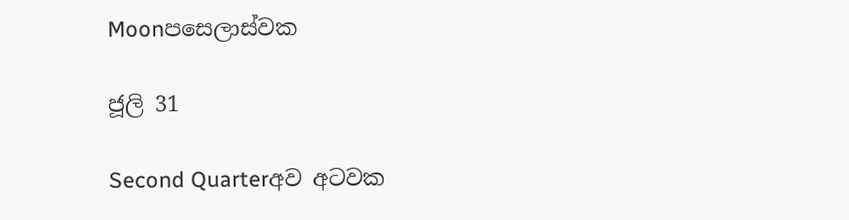Moonපසෙලාස්වක

ජූලි 31

Second Quarterඅව අටවක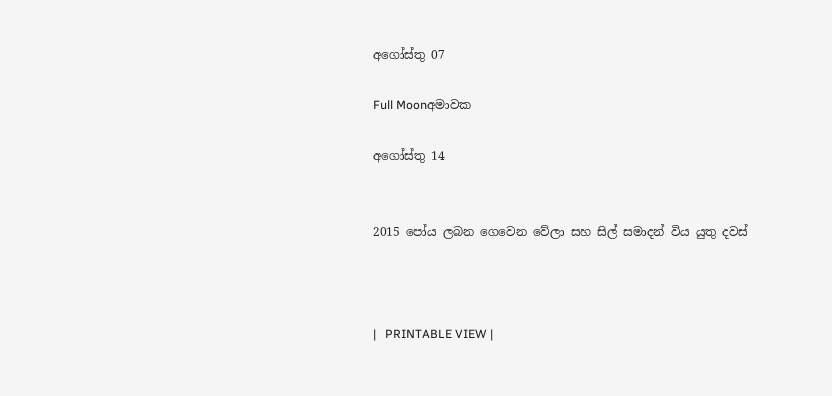අගෝස්තු 07

Full Moonඅමාවක

අගෝස්තු 14


2015 පෝය ලබන ගෙවෙන වේලා සහ සිල් සමාදන් විය යුතු දවස්



|   PRINTABLE VIEW |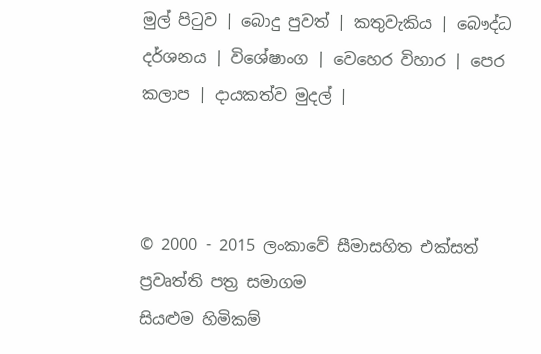මුල් පිටුව | බොදු පුවත් | කතුවැකිය | බෞද්ධ දර්ශනය | විශේෂාංග | වෙහෙර විහාර | පෙර කලාප | දායකත්ව මුදල් |



© 2000 - 2015 ලංකාවේ සීමාසහිත එක්සත් ප්‍රවෘත්ති පත්‍ර සමාගම
සියළුම හිමිකම්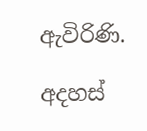ඇවිරිණි.

අදහස්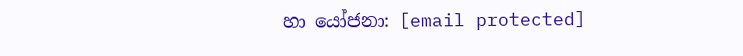හා යෝජනා: [email protected]